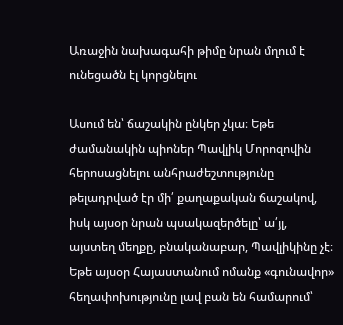Առաջին նախագահի թիմը նրան մղում է ունեցածն էլ կորցնելու

Ասում են՝ ճաշակին ընկեր չկա։ Եթե ժամանակին պիոներ Պավլիկ Մորոզովին հերոսացնելու անհրաժեշտությունը թելադրված էր մի՛ քաղաքական ճաշակով, իսկ այսօր նրան պսակազերծելը՝ ա՛յլ, այստեղ մեղքը, բնականաբար, Պավլիկինը չէ։ Եթե այսօր Հայաստանում ոմանք «գունավոր» հեղափոխությունը լավ բան են համարում՝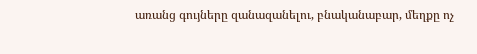առանց գույները զանազանելու, բնականաբար, մեղքը ոչ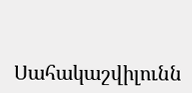Սահակաշվիլունն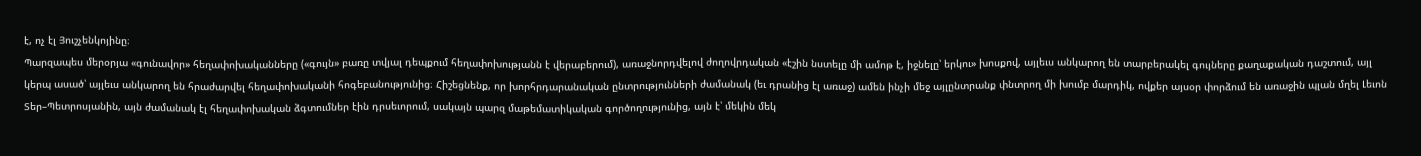է, ոչ էլ Յուշչենկոյինը։
Պարզապես մերօրյա «գունավոր» հեղափոխականները («գույն» բառը տվյալ դեպքում հեղափոխությանն է վերաբերում), առաջնորդվելով ժողովրդական «էշին նստելը մի ամոթ է, իջնելը՝ երկու» խոսքով, այլեւս անկարող են տարբերակել գույները քաղաքական դաշտում, այլ կերպ ասած՝ այլեւս անկարող են հրաժարվել հեղափոխականի հոգեբանությունից։ Հիշեցնենք, որ խորհրդարանական ընտրությունների ժամանակ (եւ դրանից էլ առաջ) ամեն ինչի մեջ այլընտրանք փնտրող մի խումբ մարդիկ, ովքեր այսօր փորձում են առաջին պլան մղել Լեւոն Տեր–Պետրոսյանին, այն ժամանակ էլ հեղափոխական ձգտումներ էին դրսեւորում, սակայն պարզ մաթեմատիկական գործողությունից, այն է՝ մեկին մեկ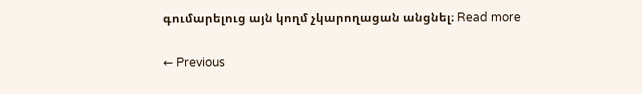գումարելուց այն կողմ չկարողացան անցնել։ Read more

← Previous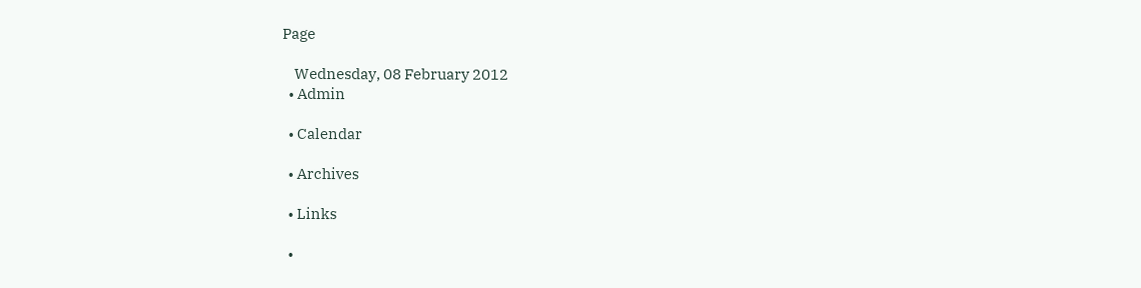Page

    Wednesday, 08 February 2012
  • Admin

  • Calendar

  • Archives

  • Links

  •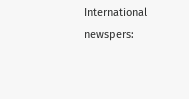International newspers: